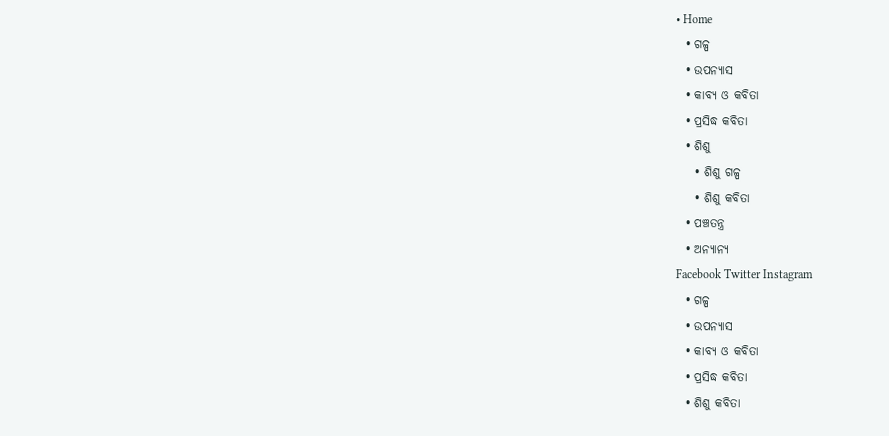• Home
  • ଗଳ୍ପ
  • ଉପନ୍ୟାସ
  • କାବ୍ୟ ଓ କବିତା
  • ପ୍ରସିଦ୍ଧ କବିତା
  • ଶିଶୁ
    • ଶିଶୁ ଗଳ୍ପ
    • ଶିଶୁ କବିତା
  • ପଞ୍ଚତନ୍ତ୍ର
  • ଅନ୍ୟାନ୍ୟ
Facebook Twitter Instagram
  • ଗଳ୍ପ
  • ଉପନ୍ୟାସ
  • କାବ୍ୟ ଓ କବିତା
  • ପ୍ରସିଦ୍ଧ କବିତା
  • ଶିଶୁ କବିତା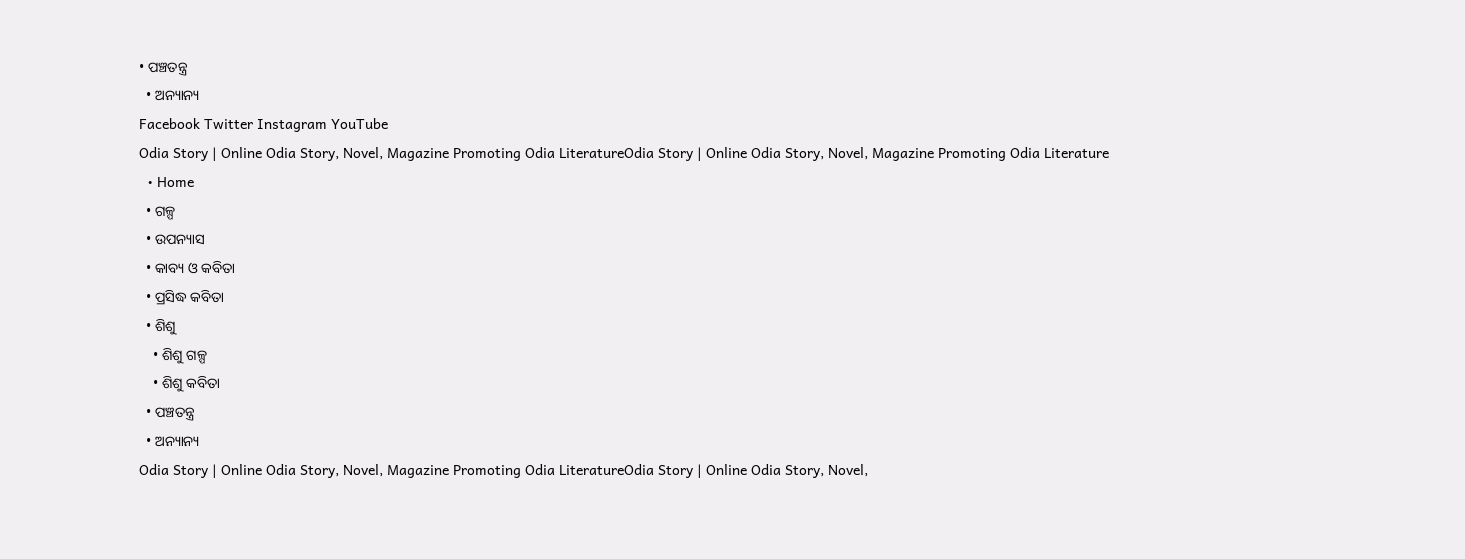• ପଞ୍ଚତନ୍ତ୍ର
  • ଅନ୍ୟାନ୍ୟ
Facebook Twitter Instagram YouTube
Odia Story | Online Odia Story, Novel, Magazine Promoting Odia LiteratureOdia Story | Online Odia Story, Novel, Magazine Promoting Odia Literature
  • Home
  • ଗଳ୍ପ
  • ଉପନ୍ୟାସ
  • କାବ୍ୟ ଓ କବିତା
  • ପ୍ରସିଦ୍ଧ କବିତା
  • ଶିଶୁ
    • ଶିଶୁ ଗଳ୍ପ
    • ଶିଶୁ କବିତା
  • ପଞ୍ଚତନ୍ତ୍ର
  • ଅନ୍ୟାନ୍ୟ
Odia Story | Online Odia Story, Novel, Magazine Promoting Odia LiteratureOdia Story | Online Odia Story, Novel,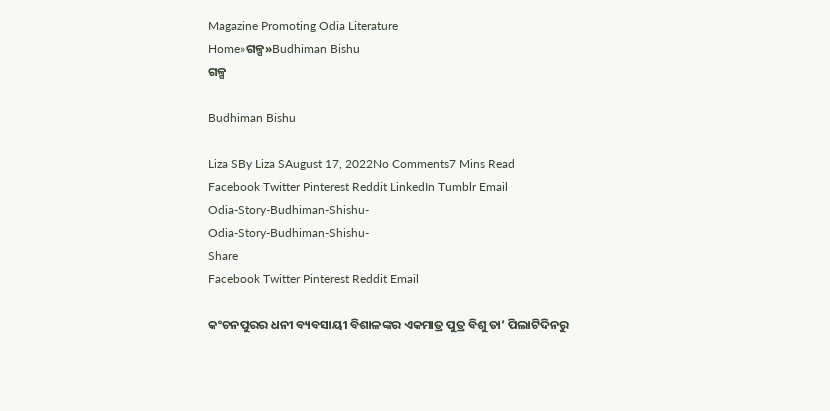Magazine Promoting Odia Literature
Home»ଗଳ୍ପ»Budhiman Bishu
ଗଳ୍ପ

Budhiman Bishu

Liza SBy Liza SAugust 17, 2022No Comments7 Mins Read
Facebook Twitter Pinterest Reddit LinkedIn Tumblr Email
Odia-Story-Budhiman-Shishu-
Odia-Story-Budhiman-Shishu-
Share
Facebook Twitter Pinterest Reddit Email

କଂଚନପୁରର ଧନୀ ବ୍ୟବସାୟୀ ବିଶାଳଙ୍କର ଏକମାତ୍ର ପୁତ୍ର ବିଶୁ ତା’ ପିଲାଟିଦିନରୁ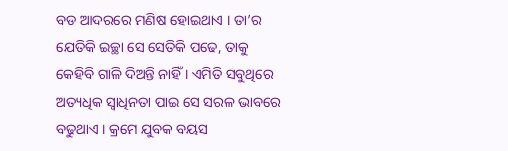ବଡ ଆଦରରେ ମଣିଷ ହୋଇଥାଏ । ତା’ର ଯେତିକି ଇଚ୍ଛା ସେ ସେତିକି ପଢେ, ତାକୁ କେହିବି ଗାଳି ଦିଅନ୍ତି ନାହିଁ । ଏମିତି ସବୁଥିରେ ଅତ୍ୟଧିକ ସ୍ୱାଧିନତା ପାଇ ସେ ସରଳ ଭାବରେ ବଢୁଥାଏ । କ୍ରମେ ଯୁବକ ବୟସ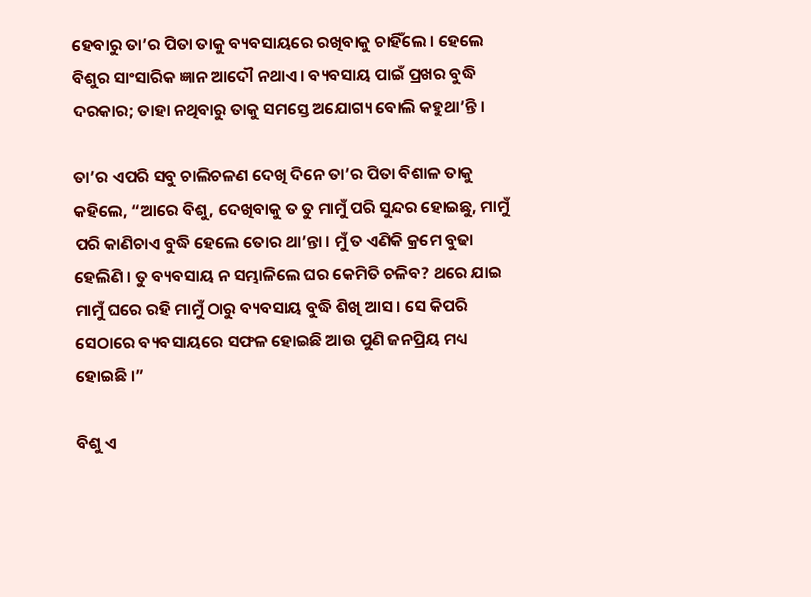ହେବାରୁ ତା’ର ପିତା ତାକୁ ବ୍ୟବସାୟରେ ରଖିବାକୁ ଚାହିଁଲେ । ହେଲେ ବିଶୁର ସାଂସାରିକ ଜ୍ଞାନ ଆଦୌ ନଥାଏ । ବ୍ୟବସାୟ ପାଇଁ ପ୍ରଖର ବୁଦ୍ଧି ଦରକାର; ତାହା ନଥିବାରୁ ତାକୁ ସମସ୍ତେ ଅଯୋଗ୍ୟ ବୋଲି କହୁଥା’ନ୍ତି ।

ତା’ର ଏପରି ସବୁ ଚାଲିଚଳଣ ଦେଖି ଦିନେ ତା’ର ପିତା ବିଶାଳ ତାକୁ କହିଲେ, “ଆରେ ବିଶୁ, ଦେଖିବାକୁ ତ ତୁ ମାମୁଁ ପରି ସୁନ୍ଦର ହୋଇଛୁ, ମାମୁଁ ପରି କାଣିଚାଏ ବୁଦ୍ଧି ହେଲେ ତୋର ଥା’ନ୍ତା । ମୁଁ ତ ଏଣିକି କ୍ରମେ ବୁଢା ହେଲିଣି । ତୁ ବ୍ୟବସାୟ ନ ସମ୍ଭାଳିଲେ ଘର କେମିତି ଚଳିବ? ଥରେ ଯାଇ ମାମୁଁ ଘରେ ରହି ମାମୁଁ ଠାରୁ ବ୍ୟବସାୟ ବୁଦ୍ଧି ଶିଖି ଆସ । ସେ କିପରି ସେଠାରେ ବ୍ୟବସାୟରେ ସଫଳ ହୋଇଛି ଆଉ ପୁଣି ଜନପ୍ରିୟ ମଧ୍ୟ ହୋଇଛି ।”

ବିଶୁ ଏ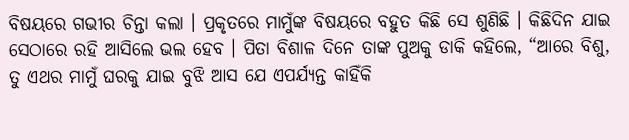ବିଷୟରେ ଗଭୀର ଚିନ୍ତା କଲା । ପ୍ରକୃତରେ ମାମୁଁଙ୍କ ବିଷୟରେ ବହୁତ କିଛି ସେ ଶୁଣିଛି । କିଛିଦିନ ଯାଇ ସେଠାରେ ରହି ଆସିଲେ ଭଲ ହେବ । ପିତା ବିଶାଳ ଦିନେ ତାଙ୍କ ପୁଅକୁ ଡାକି କହିଲେ, “ଆରେ ବିଶୁ, ତୁ ଏଥର ମାମୁଁ ଘରକୁ ଯାଇ ବୁଝି ଆସ ଯେ ଏପର୍ଯ୍ୟନ୍ତ କାହିଁକି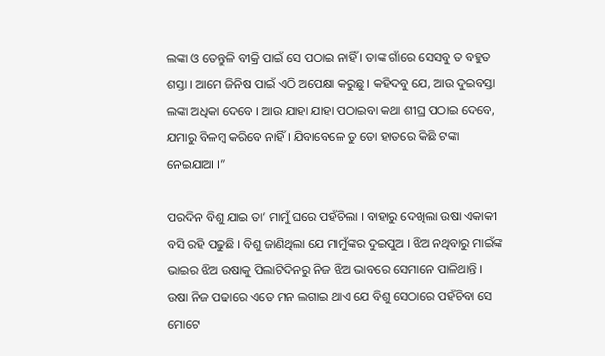ଲଙ୍କା ଓ ତେନ୍ତୁଳି ବୀକ୍ରି ପାଇଁ ସେ ପଠାଇ ନାହିଁ । ତାଙ୍କ ଗାଁରେ ସେସବୁ ତ ବହୁତ ଶସ୍ତା । ଆମେ ଜିନିଷ ପାଇଁ ଏଠି ଅପେକ୍ଷା କରୁଛୁ । କହିଦବୁ ଯେ, ଆଉ ଦୁଇବସ୍ତା ଲଙ୍କା ଅଧିକା ଦେବେ । ଆଉ ଯାହା ଯାହା ପଠାଇବା କଥା ଶୀଘ୍ର ପଠାଇ ଦେବେ, ଯମାରୁ ବିଳମ୍ବ କରିବେ ନାହିଁ । ଯିବାବେଳେ ତୁ ତୋ ହାତରେ କିଛି ଟଙ୍କା ନେଇଯାଆ ।”

ପରଦିନ ବିଶୁ ଯାଇ ତା’ ମାମୁଁ ଘରେ ପହଁଚିଲା । ବାହାରୁ ଦେଖିଲା ଉଷା ଏକାକୀ ବସି ରହି ପଢୁଛି । ବିଶୁ ଜାଣିଥିଲା ଯେ ମାମୁଁଙ୍କର ଦୁଇପୁଅ । ଝିଅ ନଥିବାରୁ ମାଇଁଙ୍କ ଭାଇର ଝିଅ ଉଷାକୁ ପିଲାଟିଦିନରୁ ନିଜ ଝିଅ ଭାବରେ ସେମାନେ ପାଳିଥାନ୍ତି । ଉଷା ନିଜ ପଢାରେ ଏତେ ମନ ଲଗାଇ ଥାଏ ଯେ ବିଶୁ ସେଠାରେ ପହଁଚିବା ସେ ମୋଟେ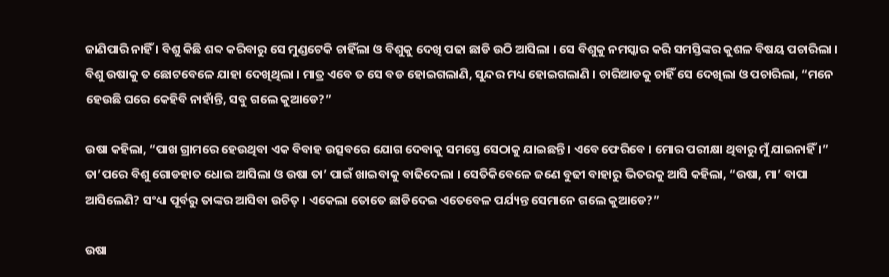ଜାଣିପାରି ନାହିଁ । ବିଶୁ କିଛି ଶବ୍ଦ କରିବାରୁ ସେ ମୁଣ୍ଡଟେକି ଚାହିଁଲା ଓ ବିଶୁକୁ ଦେଖି ପଢା ଛାଡି ଉଠି ଆସିଲା । ସେ ବିଶୁକୁ ନମସ୍କାର କରି ସମସ୍ତିଙ୍କର କୁଶଳ ବିଷୟ ପଚାରିଲା । ବିଶୁ ଉଷାକୁ ତ ଛୋଟବେଳେ ଯାହା ଦେଖିଥିଲା । ମାତ୍ର ଏବେ ତ ସେ ବଡ ହୋଇଗଲାଣି, ସୁନ୍ଦର ମଧ୍ୟ ହୋଇଗଲାଣି । ଚାରିଆଡକୁ ଚାହିଁ ସେ ଦେଖିଲା ଓ ପଚାରିଲା, “ମନେ ହେଉଛି ଘରେ କେହିବି ନାହାଁନ୍ତି, ସବୁ ଗଲେ କୁଆଡେ?”

ଉଷା କହିଲା, “ପାଖ ଗ୍ରାମରେ ହେଉଥିବା ଏକ ବିବାହ ଉତ୍ସବରେ ଯୋଗ ଦେବାକୁ ସମସ୍ତେ ସେଠାକୁ ଯାଇଛନ୍ତି । ଏବେ ଫେରିବେ । ମୋର ପରୀକ୍ଷା ଥିବାରୁ ମୁଁ ଯାଇନାହିଁ ।” ତା’ପରେ ବିଶୁ ଗୋଡହାତ ଧୋଇ ଆସିଲା ଓ ଉଷା ତା’ ପାଇଁ ଖାଇବାକୁ ବାଢିଦେଲା । ସେତିକିବେଳେ ଜଣେ ବୁଢୀ ବାହାରୁ ଭିତରକୁ ଆସି କହିଲା, “ଉଷା, ମା’ ବାପା ଆସିଲେଣି? ସଂଧ୍ୟା ପୂର୍ବରୁ ତାଙ୍କର ଆସିବା ଉଚିତ୍ । ଏକେଲା ତୋତେ ଛାଡିଦେଇ ଏତେବେଳ ପର୍ଯ୍ୟନ୍ତ ସେମାନେ ଗଲେ କୁଆଡେ?”

ଉଷା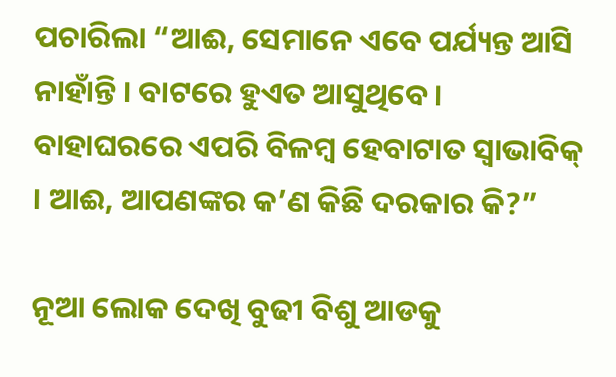ପଚାରିଲା “ଆଈ, ସେମାନେ ଏବେ ପର୍ଯ୍ୟନ୍ତ ଆସି ନାହାଁନ୍ତି । ବାଟରେ ହୁଏତ ଆସୁଥିବେ । ବାହାଘରରେ ଏପରି ବିଳମ୍ବ ହେବାଟାତ ସ୍ୱାଭାବିକ୍ । ଆଈ, ଆପଣଙ୍କର କ’ଣ କିଛି ଦରକାର କି?”

ନୂଆ ଲୋକ ଦେଖି ବୁଢୀ ବିଶୁ ଆଡକୁ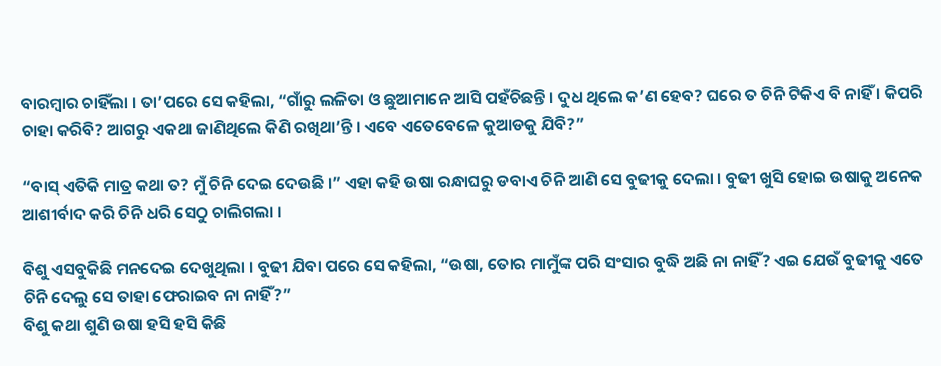ବାରମ୍ବାର ଚାହିଁଲା । ତା’ପରେ ସେ କହିଲା, “ଗାଁରୁ ଲଳିତା ଓ ଛୁଆମାନେ ଆସି ପହଁଚିଛନ୍ତି । ଦୁଧ ଥିଲେ କ’ଣ ହେବ? ଘରେ ତ ଚିନି ଟିକିଏ ବି ନାହିଁ । କିପରି ଚାହା କରିବି? ଆଗରୁ ଏକଥା ଜାଣିଥିଲେ କିଣି ରଖିଥା’ନ୍ତି । ଏବେ ଏତେବେଳେ କୁଆଡକୁ ଯିବି?”

“ବାସ୍ ଏତିକି ମାତ୍ର କଥା ତ? ମୁଁ ଚିନି ଦେଇ ଦେଉଛି ।” ଏହା କହି ଉଷା ରନ୍ଧାଘରୁ ଡବାଏ ଚିନି ଆଣି ସେ ବୁଢୀକୁ ଦେଲା । ବୁଢୀ ଖୁସି ହୋଇ ଉଷାକୁ ଅନେକ ଆଶୀର୍ବାଦ କରି ଚିନି ଧରି ସେଠୁ ଚାଲିଗଲା ।

ବିଶୁ ଏସବୁକିଛି ମନଦେଇ ଦେଖୁଥିଲା । ବୁଢୀ ଯିବା ପରେ ସେ କହିଲା, “ଉଷା, ତୋର ମାମୁଁଙ୍କ ପରି ସଂସାର ବୁଦ୍ଧି ଅଛି ନା ନାହିଁ? ଏଇ ଯେଉଁ ବୁଢୀକୁ ଏତେ ଚିନି ଦେଲୁ ସେ ତାହା ଫେରାଇବ ନା ନାହିଁ?”
ବିଶୁ କଥା ଶୁଣି ଉଷା ହସି ହସି କିଛି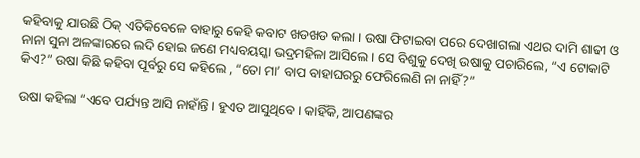କହିବାକୁ ଯାଉଛି ଠିକ୍ ଏତିକିବେଳେ ବାହାରୁ କେହି କବାଟ ଖଡଖଡ କଲା । ଉଷା ଫିଟାଇବା ପରେ ଦେଖାଗଲା ଏଥର ଦାମି ଶାଢୀ ଓ ନାନା ସୁନା ଅଳଙ୍କାରରେ ଲଦି ହୋଇ ଜଣେ ମଧ୍ୟବୟସ୍କା ଭଦ୍ରମହିଳା ଆସିଲେ । ସେ ବିଶୁକୁ ଦେଖି ଉଷାକୁ ପଚାରିଲେ, “ଏ ଟୋକାଟି କିଏ?” ଉଷା କିଛି କହିବା ପୂର୍ବରୁ ସେ କହିଲେ , “ତୋ ମା’ ବାପ ବାହାଘରରୁ ଫେରିଲେଣି ନା ନାହିଁ?”

ଉଷା କହିଲା “ଏବେ ପର୍ଯ୍ୟନ୍ତ ଆସି ନାହାଁନ୍ତି । ହୁଏତ ଆସୁଥିବେ । କାହିଁକି, ଆପଣଙ୍କର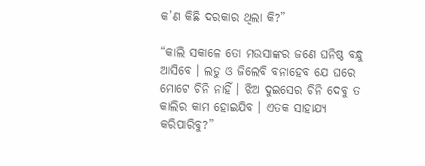କ’ଣ କିଛି ଦରକାର ଥିଲା କି?”

“କାଲି ସକାଳେ ତୋ ମଉସାଙ୍କର ଜଣେ ଘନିଷ୍ଠ ବନ୍ଧୁ ଆସିବେ । ଲଡୁ ଓ ଜିଲେବି ବନାହେବ ଯେ ଘରେ ମୋଟେ ଚିନି ନାହିଁ । ଝିଅ ଦୁଇସେର ଚିନି ଦେବୁ ତ କାଲିର କାମ ହୋଇଯିବ । ଏତକ ସାହାଯ୍ୟ କରିପାରିବୁ?”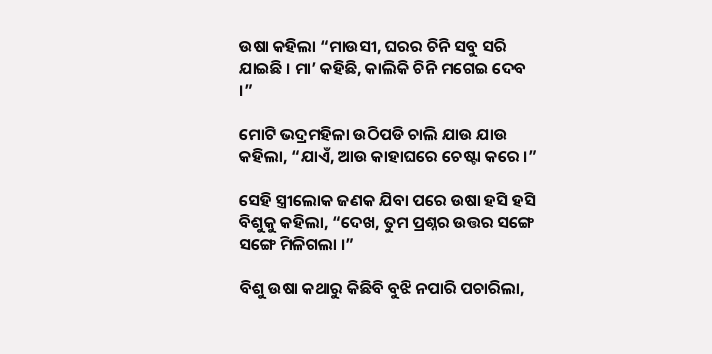ଉଷା କହିଲା “ମାଉସୀ, ଘରର ଚିନି ସବୁ ସରି ଯାଇଛି । ମା’ କହିଛି, କାଲିକି ଚିନି ମଗେଇ ଦେବ ।”

ମୋଟି ଭଦ୍ରମହିଳା ଉଠିପଡି ଚାଲି ଯାଉ ଯାଉ କହିଲା, “ଯାଏଁ, ଆଉ କାହାଘରେ ଚେଷ୍ଟା କରେ ।”

ସେହି ସ୍ତ୍ରୀଲୋକ ଜଣକ ଯିବା ପରେ ଉଷା ହସି ହସି ବିଶୁକୁ କହିଲା, “ଦେଖ, ତୁମ ପ୍ରଶ୍ନର ଉତ୍ତର ସଙ୍ଗେ ସଙ୍ଗେ ମିଳିଗଲା ।”

ବିଶୁ ଉଷା କଥାରୁ କିଛିବି ବୁଝି ନପାରି ପଚାରିଲା,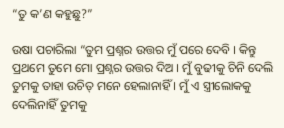“ତୁ କ’ଣ କହୁଛୁ?”

ଉଷା ପଚାରିଲା “ତୁମ ପ୍ରଶ୍ନର ଉତ୍ତର ମୁଁ ପରେ ଦେବି । କିନ୍ତୁ ପ୍ରଥମେ ତୁମେ ମୋ ପ୍ରଶ୍ନର ଉତ୍ତର ଦିଅ । ମୁଁ ବୁଢୀକୁ ଚିନି ଦେଲି ତୁମକୁ ତାହା ଉଚିତ୍ ମନେ ହେଲାନାହିଁ । ମୁଁ ଏ ସ୍ତ୍ରୀଲୋକକୁ ଦେଲିନାହିଁ ତୁମକୁ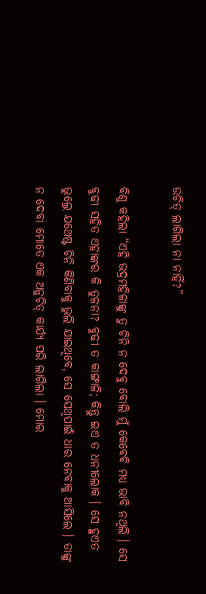ଉଚିତ୍ ଲାଗିଲା ନା ନାହିଁ?”

ବିଶୁ କହିଲା “ଏହି ଭଦ୍ରମହିଳାଙ୍କୁ ତୁ ଚିନି ନ ଦେବୁ ବୋଲି ମୁଁ କେବେବି ମଧ୍ୟ ଭାବି ନଥିଲି । ସେ ବୁଢୀ ସହିତ ଏହାଙ୍କର କି ତୁଳନା? ବୁଢୀ ତ କାଙ୍ଗାଳି; କିନ୍ତୁ ଇଏ ତ ଧନୀଲୋକ । ସେ ହୁଏତ ଭୁଲ୍ରେ ଯଥେଷ୍ଟ ଚିନି କିଣିବାକୁ ଭୁଲି ଯାଇଥିବେ, ସେ ସେଥିପାଇଁ ଧାର ନେବାକୁ ଆସିଲେ । ତାଙ୍କୁ ନ ଦେବା ମୋତେ ଏକ ଅନୁଚିତ୍ କାର୍ଯ୍ୟ ପରି ଲାଗିଲା । ମୋର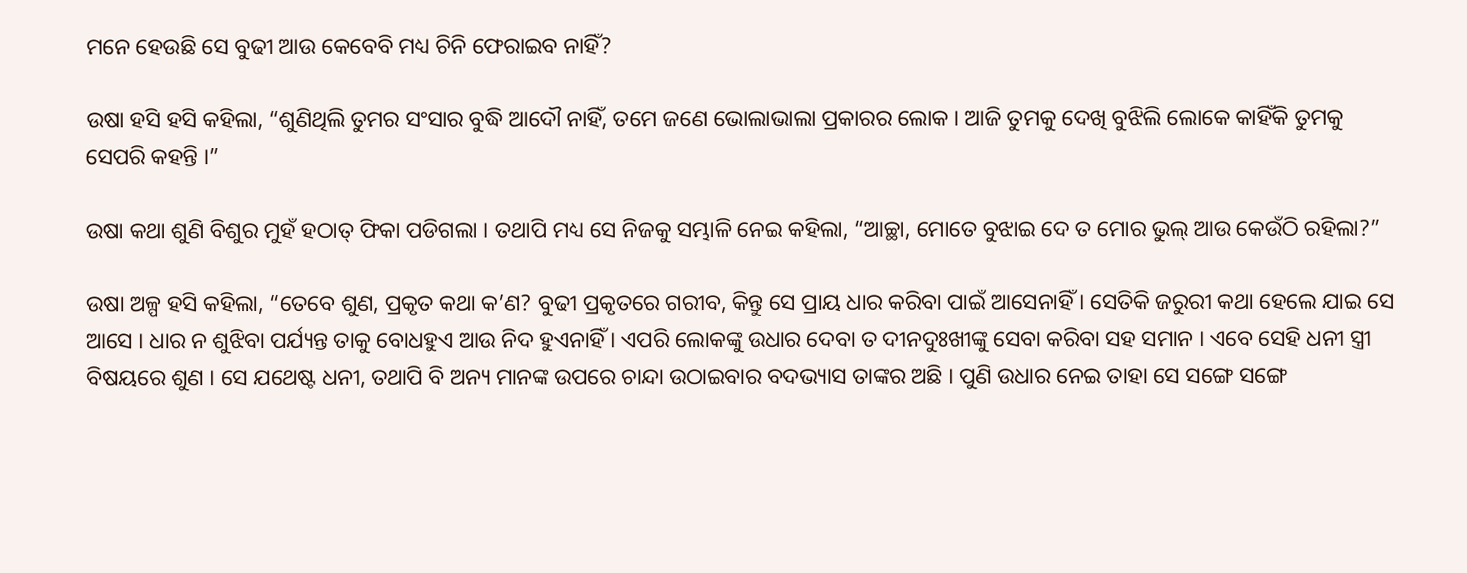ମନେ ହେଉଛି ସେ ବୁଢୀ ଆଉ କେବେବି ମଧ୍ୟ ଚିନି ଫେରାଇବ ନାହିଁ?

ଉଷା ହସି ହସି କହିଲା, “ଶୁଣିଥିଲି ତୁମର ସଂସାର ବୁଦ୍ଧି ଆଦୌ ନାହିଁ, ତମେ ଜଣେ ଭୋଲାଭାଲା ପ୍ରକାରର ଲୋକ । ଆଜି ତୁମକୁ ଦେଖି ବୁଝିଲି ଲୋକେ କାହିଁକି ତୁମକୁ ସେପରି କହନ୍ତି ।”

ଉଷା କଥା ଶୁଣି ବିଶୁର ମୁହଁ ହଠାତ୍ ଫିକା ପଡିଗଲା । ତଥାପି ମଧ୍ୟ ସେ ନିଜକୁ ସମ୍ଭାଳି ନେଇ କହିଲା, “ଆଚ୍ଛା, ମୋତେ ବୁଝାଇ ଦେ ତ ମୋର ଭୁଲ୍ ଆଉ କେଉଁଠି ରହିଲା?”

ଉଷା ଅଳ୍ପ ହସି କହିଲା, “ତେବେ ଶୁଣ, ପ୍ରକୃତ କଥା କ’ଣ? ବୁଢୀ ପ୍ରକୃତରେ ଗରୀବ, କିନ୍ତୁ ସେ ପ୍ରାୟ ଧାର କରିବା ପାଇଁ ଆସେନାହିଁ । ସେତିକି ଜରୁରୀ କଥା ହେଲେ ଯାଇ ସେ ଆସେ । ଧାର ନ ଶୁଝିବା ପର୍ଯ୍ୟନ୍ତ ତାକୁ ବୋଧହୁଏ ଆଉ ନିଦ ହୁଏନାହିଁ । ଏପରି ଲୋକଙ୍କୁ ଉଧାର ଦେବା ତ ଦୀନଦୁଃଖୀଙ୍କୁ ସେବା କରିବା ସହ ସମାନ । ଏବେ ସେହି ଧନୀ ସ୍ତ୍ରୀ ବିଷୟରେ ଶୁଣ । ସେ ଯଥେଷ୍ଟ ଧନୀ, ତଥାପି ବି ଅନ୍ୟ ମାନଙ୍କ ଉପରେ ଚାନ୍ଦା ଉଠାଇବାର ବଦଭ୍ୟାସ ତାଙ୍କର ଅଛି । ପୁଣି ଉଧାର ନେଇ ତାହା ସେ ସଙ୍ଗେ ସଙ୍ଗେ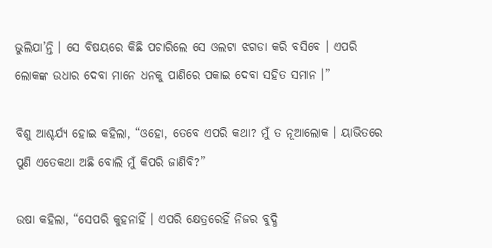ଭୁଲିଯା’ନ୍ତି । ସେ ବିଷୟରେ କିଛି ପଚାରିଲେ ସେ ଓଲଟା ଝଗଡା କରି ବସିବେ । ଏପରି ଲୋକଙ୍କ ଉଧାର ଦେବା ମାନେ ଧନକୁ ପାଣିରେ ପକାଇ ଦେବା ସହିତ ସମାନ ।”

ବିଶୁ ଆଶ୍ଚର୍ଯ୍ୟ ହୋଇ କହିଲା, “ଓହୋ, ତେବେ ଏପରି କଥା? ମୁଁ ତ ନୂଆଲୋକ । ୟାଭିତରେ ପୁଣି ଏତେକଥା ଅଛି ବୋଲି ମୁଁ କିପରି ଜାଣିବି?”

ଉଷା କହିଲା, “ସେପରି କୁହନାହିଁ । ଏପରି କ୍ଷେତ୍ରରେହିଁ ନିଜର ବୁଦ୍ଧି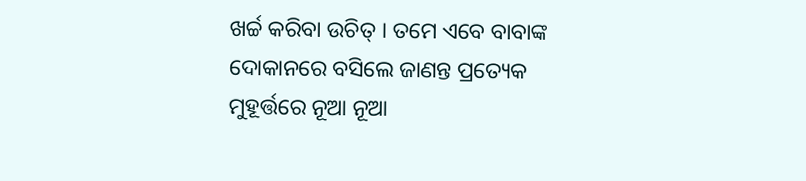ଖର୍ଚ୍ଚ କରିବା ଉଚିତ୍ । ତମେ ଏବେ ବାବାଙ୍କ ଦୋକାନରେ ବସିଲେ ଜାଣନ୍ତ ପ୍ରତ୍ୟେକ ମୁହୂର୍ତ୍ତରେ ନୂଆ ନୂଆ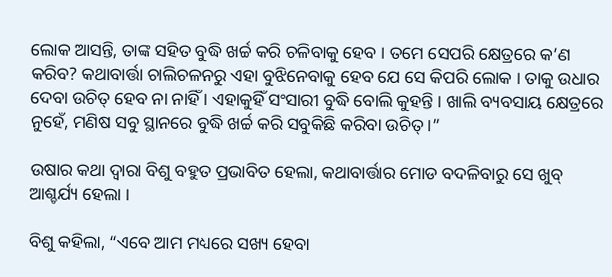ଲୋକ ଆସନ୍ତି, ତାଙ୍କ ସହିତ ବୁଦ୍ଧି ଖର୍ଚ୍ଚ କରି ଚଳିବାକୁ ହେବ । ତମେ ସେପରି କ୍ଷେତ୍ରରେ କ’ଣ କରିବ? କଥାବାର୍ତ୍ତା ଚାଲିଚଳନରୁ ଏହା ବୁଝିନେବାକୁ ହେବ ଯେ ସେ କିପରି ଲୋକ । ତାକୁ ଉଧାର ଦେବା ଉଚିତ୍ ହେବ ନା ନାହିଁ । ଏହାକୁହିଁ ସଂସାରୀ ବୁଦ୍ଧି ବୋଲି କୁହନ୍ତି । ଖାଲି ବ୍ୟବସାୟ କ୍ଷେତ୍ରରେ ନୁହେଁ, ମଣିଷ ସବୁ ସ୍ଥାନରେ ବୁଦ୍ଧି ଖର୍ଚ୍ଚ କରି ସବୁକିଛି କରିବା ଉଚିତ୍ ।”

ଉଷାର କଥା ଦ୍ୱାରା ବିଶୁ ବହୁତ ପ୍ରଭାବିତ ହେଲା, କଥାବାର୍ତ୍ତାର ମୋଡ ବଦଳିବାରୁ ସେ ଖୁବ୍ ଆଶ୍ଚର୍ଯ୍ୟ ହେଲା ।

ବିଶୁ କହିଲା, “ଏବେ ଆମ ମଧ୍ୟରେ ସଖ୍ୟ ହେବା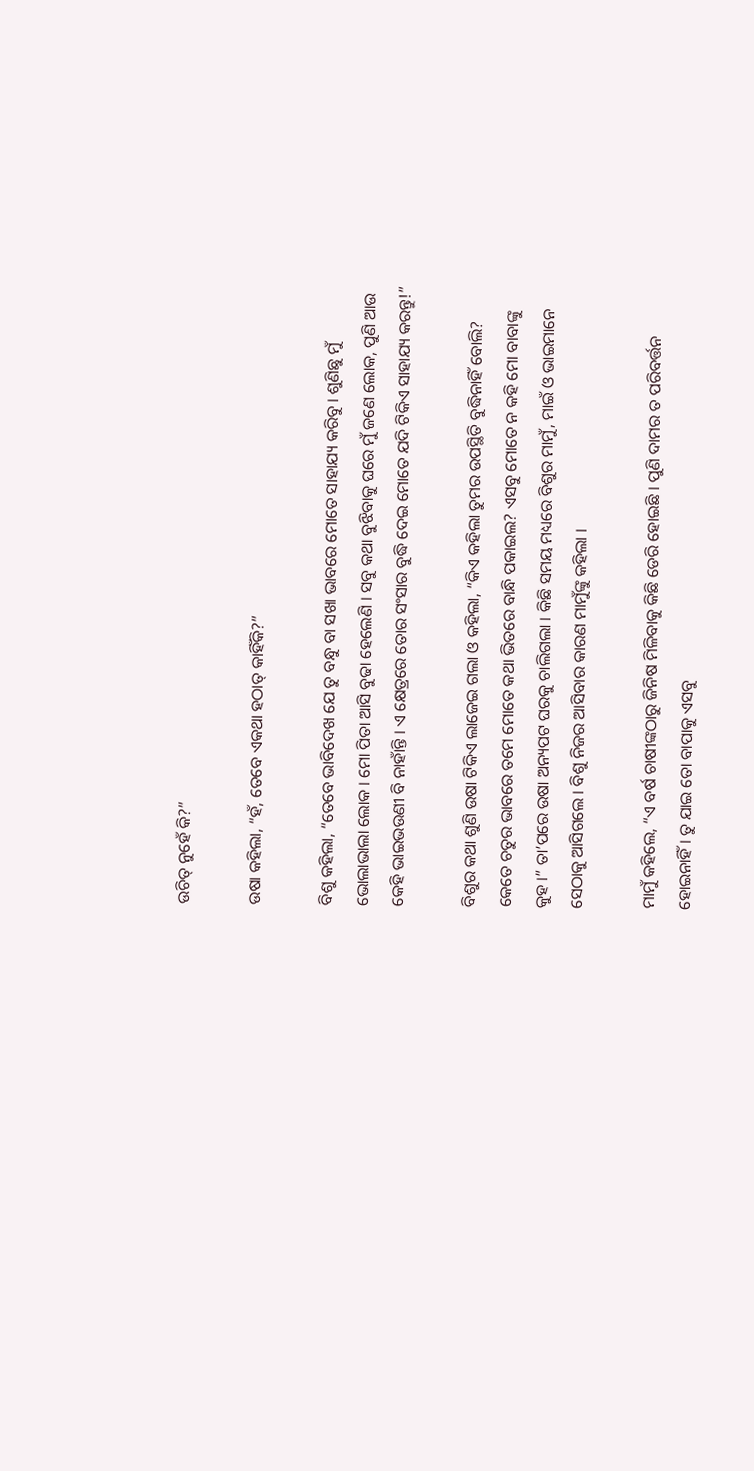ଉଚିତ୍ ନୁହେଁ କି?”

ଉଷା କହିଲା, “ହଁ, ତେବେ ଏକଥା ହଠାତ୍ କାହିଁକି?”

ବିଶୁ କହିଲା, “ତେବେ ଭାବିଦେଖ ଯେ ତୁ ବନ୍ଧୁ ବା ସଖା ଭାବରେ ମୋତେ ସାହାଯ୍ୟ କରିବୁ । ଶୁଣିଛୁ ମୁଁ ଭୋଲାଭାଲା ଲୋକ । ମୋ ପିତା ଆସି ବୁଢା ହେଲେଣି । ସବୁ କଥା ବୁଝିବାକୁ ଘରେ ମୁଁ ଜଣେ ଲୋକ, ପୁଣି ଆଉ କେହି ଭାଇଭଉଣୀ ବି ନାହାଁନ୍ତି । ଏ କ୍ଷେତ୍ରରେ ତୋର ସଂସାର ବୁଦ୍ଧି ଦେଇ ମୋତେ ଯଦି ଟିକିଏ ସାହାଯ୍ୟ କରନ୍ତୁ!”

ବିଶୁର କଥା ଶୁଣି ଉଷା ଟିକିଏ ଲାଜେଇ ଗଲା ଓ କହିଲା, “କିଏ କହିଲା ତୁମର ଉପସ୍ଥିତି ବୁଦ୍ଧିନାହିଁ ବୋଲି? କେତେ ଚତୁର ଭାବରେ ତମେ ମୋତେ କଥା ଭିତରେ ବାନ୍ଧି ପକାଇଲ? ଏସବୁ ମୋତେ ନ କହି ମୋ ବାବାଙ୍କୁ କୁହ ।” ତା’ପରେ ଉଷା ଅନ୍ୟପଟ ଘରକୁ ଚାଲିଗଲା । କିଛି ସମୟ ମଧ୍ୟରେ ବିଶୁର ମାମୁଁ, ମାଇଁ ଓ ଭାଇମାନେ ସେଠାକୁ ଆସିଗଲେ । ବିଶୁ ନିଜର ଆସିବାର କାରଣ ମାମୁଁଙ୍କୁ କହିଲା ।

ମାମୁଁ କହିଲେ, “ଏ ବର୍ଷ ଚାଷୀଙ୍କଠାରୁ ଜିନିଷ ମିଳିବାକୁ କିଛି ଡେରି ହୋଇଛି । ପୁଣି ଦାମର ତ ପରିବର୍ତ୍ତନ ହୋଇନାହିଁ । ତୁ ଯାଇ ତୋ ବାପାକୁ ଏସବୁ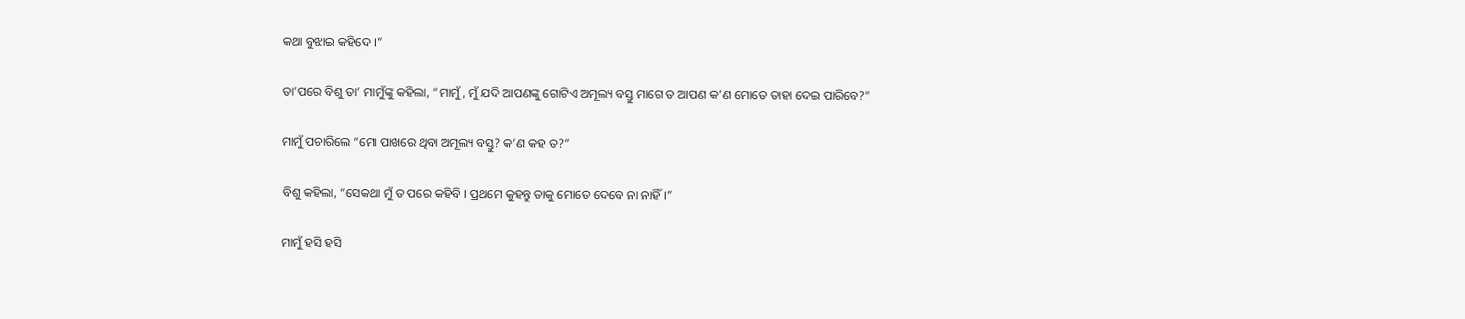କଥା ବୁଝାଇ କହିଦେ ।”

ତା’ପରେ ବିଶୁ ତା’ ମାମୁଁଙ୍କୁ କହିଲା, “ମାମୁଁ, ମୁଁ ଯଦି ଆପଣଙ୍କୁ ଗୋଟିଏ ଅମୂଲ୍ୟ ବସ୍ତୁ ମାଗେ ତ ଆପଣ କ’ଣ ମୋତେ ତାହା ଦେଇ ପାରିବେ?”

ମାମୁଁ ପଚାରିଲେ “ମୋ ପାଖରେ ଥିବା ଅମୂଲ୍ୟ ବସ୍ତୁ? କ’ଣ କହ ତ?”

ବିଶୁ କହିଲା, “ସେକଥା ମୁଁ ତ ପରେ କହିବି । ପ୍ରଥମେ କୁହନ୍ତୁ ତାକୁ ମୋତେ ଦେବେ ନା ନାହିଁ ।”

ମାମୁଁ ହସି ହସି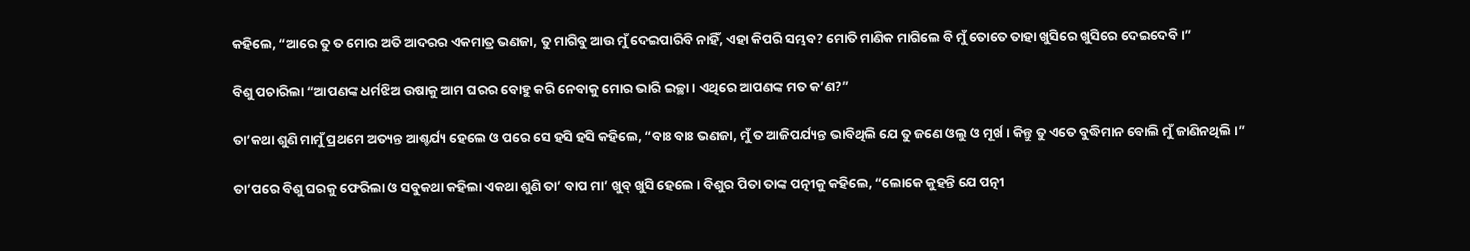କହିଲେ, “ଆରେ ତୁ ତ ମୋର ଅତି ଆଦରର ଏକମାତ୍ର ଭଣଜା, ତୁ ମାଗିବୁ ଆଉ ମୁଁ ଦେଇପାରିବି ନାହିଁ, ଏହା କିପରି ସମ୍ଭବ? ମୋତି ମାଣିକ ମାଗିଲେ ବି ମୁଁ ତୋତେ ତାହା ଖୁସିରେ ଖୁସିରେ ଦେଇଦେବି ।”

ବିଶୁ ପଚାରିଲା “ଆପଣଙ୍କ ଧର୍ମଝିଅ ଉଷାକୁ ଆମ ଘରର ବୋହୁ କରି ନେବାକୁ ମୋର ଭାରି ଇଚ୍ଛା । ଏଥିରେ ଆପଣଙ୍କ ମତ କ’ଣ?”

ତା’କଥା ଶୁଣି ମାମୁଁ ପ୍ରଥମେ ଅତ୍ୟନ୍ତ ଆଶ୍ଚର୍ଯ୍ୟ ହେଲେ ଓ ପରେ ସେ ହସି ହସି କହିଲେ, “ବାଃ ବାଃ ଭଣଜା, ମୁଁ ତ ଆଜିପର୍ଯ୍ୟନ୍ତ ଭାବିଥିଲି ଯେ ତୁ ଜଣେ ଓଲୁ ଓ ମୂର୍ଖ । କିନ୍ତୁ ତୁ ଏତେ ବୁଦ୍ଧିମାନ ବୋଲି ମୁଁ ଜାଣିନଥିଲି ।”

ତା’ପରେ ବିଶୁ ଘରକୁ ଫେରିଲା ଓ ସବୁକଥା କହିଲା ଏକଥା ଶୁଣି ତା’ ବାପ ମା’ ଖୁବ୍ ଖୁସି ହେଲେ । ବିଶୁର ପିତା ତାଙ୍କ ପତ୍ନୀକୁ କହିଲେ, “ଲୋକେ କୁହନ୍ତି ଯେ ପତ୍ନୀ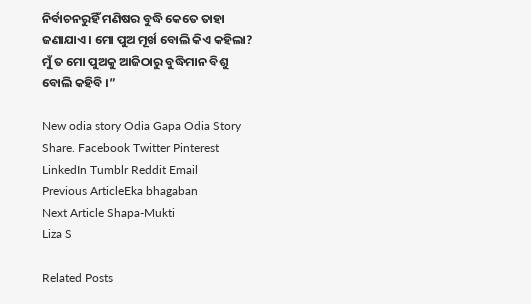ନିର୍ବାଚନରୁହିଁ ମଣିଷର ବୁଦ୍ଧି କେତେ ତାହା ଜଣାଯାଏ । ମୋ ପୁଅ ମୂର୍ଖ ବୋଲି କିଏ କହିଲା? ମୁଁ ତ ମୋ ପୁଅକୁ ଆଜିଠାରୁ ବୁଦ୍ଧିମାନ ବିଶୁ ବୋଲି କହିବି ।”

New odia story Odia Gapa Odia Story
Share. Facebook Twitter Pinterest LinkedIn Tumblr Reddit Email
Previous ArticleEka bhagaban
Next Article Shapa-Mukti
Liza S

Related Posts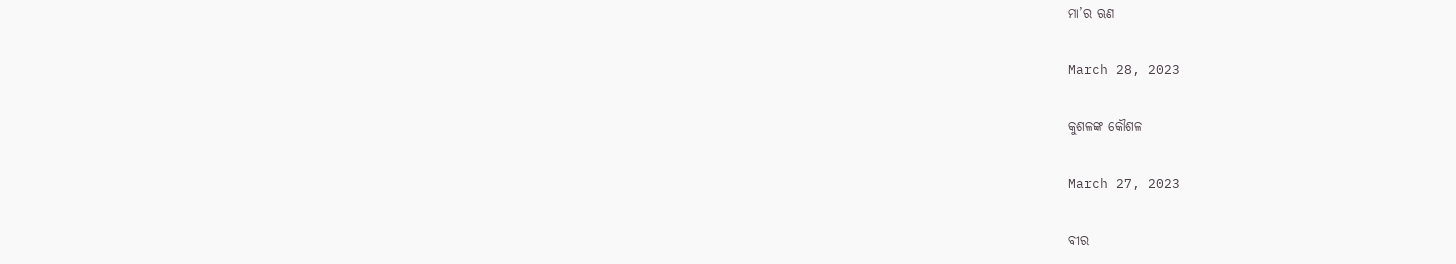ମା’ର ଋଣ

March 28, 2023

କୁଶଳଙ୍କ କୌଶଳ

March 27, 2023

ବୀର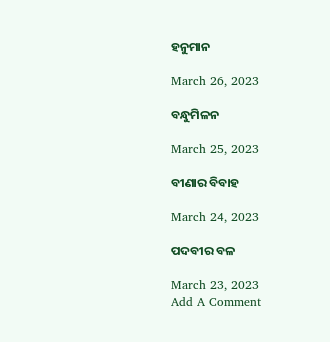ହନୁମାନ

March 26, 2023

ବନ୍ଧୁମିଳନ

March 25, 2023

ବୀଣାର ବିବାହ

March 24, 2023

ପଦବୀର ବଳ

March 23, 2023
Add A Comment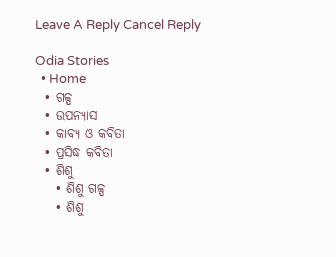Leave A Reply Cancel Reply

Odia Stories
  • Home
  • ଗଳ୍ପ
  • ଉପନ୍ୟାସ
  • କାବ୍ୟ ଓ କବିତା
  • ପ୍ରସିଦ୍ଧ କବିତା
  • ଶିଶୁ
    • ଶିଶୁ ଗଳ୍ପ
    • ଶିଶୁ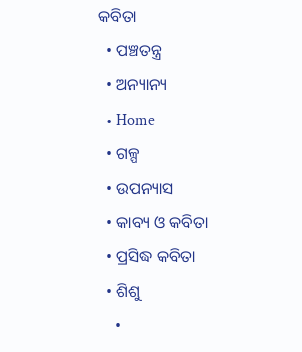କବିତା
  • ପଞ୍ଚତନ୍ତ୍ର
  • ଅନ୍ୟାନ୍ୟ
  • Home
  • ଗଳ୍ପ
  • ଉପନ୍ୟାସ
  • କାବ୍ୟ ଓ କବିତା
  • ପ୍ରସିଦ୍ଧ କବିତା
  • ଶିଶୁ
    •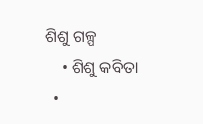ଶିଶୁ ଗଳ୍ପ
    • ଶିଶୁ କବିତା
  •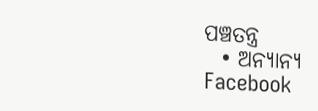ପଞ୍ଚତନ୍ତ୍ର
  • ଅନ୍ୟାନ୍ୟ
Facebook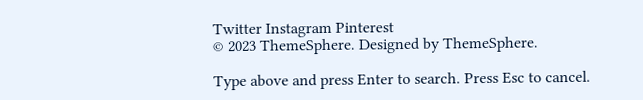Twitter Instagram Pinterest
© 2023 ThemeSphere. Designed by ThemeSphere.

Type above and press Enter to search. Press Esc to cancel.